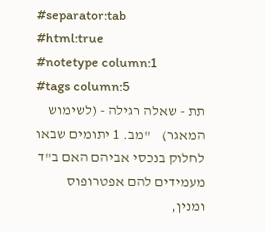#separator:tab
#html:true
#notetype column:1
#tags column:5
תת - שאלה רגילה - (לשימוש המאגר)    "מב. 1 יתומים שבאו לחלוק בנכסי אביהם האם ב"ד מעמידים להם אפטרופוס ומנין,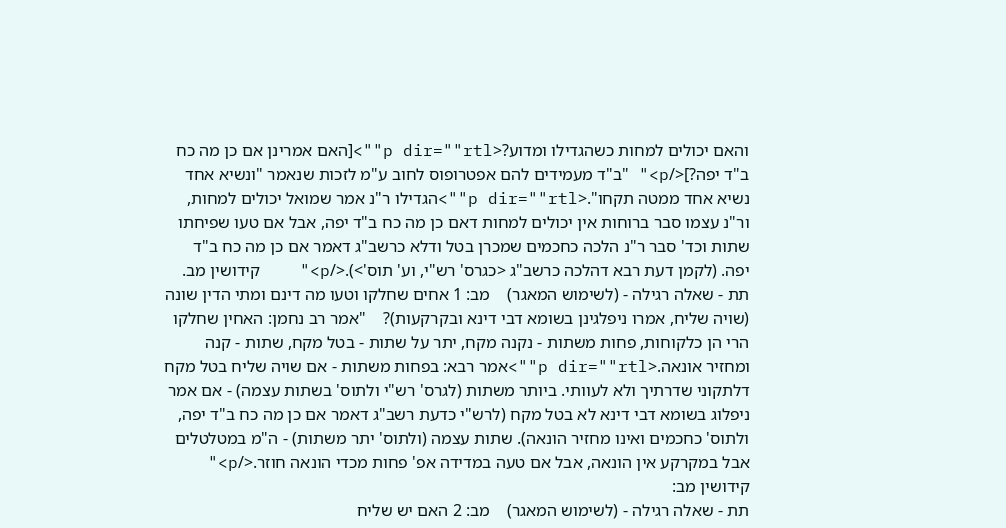והאם יכולים למחות כשהגדילו ומדוע?<p dir=""rtl"">[האם אמרינן אם כן מה כח ב"ד יפה?]</p>" "ב"ד מעמידים להם אפטרופוס לחוב ע"מ לזכות שנאמר "ונשיא אחד נשיא אחד ממטה תקחו".<p dir=""rtl"">הגדילו ר"נ אמר שמואל יכולים למחות, ור"נ עצמו סבר ברוחות אין יכולים למחות דאם כן מה כח ב"ד יפה, אבל אם טעו שפיחתו שתות וכד' סבר ר"נ הלכה כחכמים שמכרן בטל ודלא כרשב"ג דאמר אם כן מה כח ב"ד יפה. (לקמן דעת רבא דהלכה כרשב"ג <כגרס' רש"י, וע' תוס'>).</p>"    קידושין מב.
תת - שאלה רגילה - (לשימוש המאגר)    מב: 1 אחים שחלקו וטעו מה דינם ומתי הדין שונה (שויה שליח, אמרו ניפלגינן בשומא דבי דינא ובקרקעות)?    "אמר רב נחמן: האחין שחלקו הרי הן כלקוחות, פחות משתות - נקנה מקח, יתר על שתות - בטל מקח, שתות - קנה ומחזיר אונאה.<p dir=""rtl"">אמר רבא: בפחות משתות - אם שויה שליח בטל מקח דלתקוני שדרתיך ולא לעוותי. ביותר משתות (לגרס' רש"י ולתוס' בשתות עצמה) - אם אמר ניפלוג בשומא דבי דינא לא בטל מקח (לרש"י כדעת רשב"ג דאמר אם כן מה כח ב"ד יפה, ולתוס' כחכמים ואינו מחזיר הונאה). שתות עצמה (ולתוס' יתר משתות) - ה"מ במטלטלים אבל במקרקע אין הונאה, אבל אם טעה במדידה אפ' פחות מכדי הונאה חוזר.</p>" קידושין מב:
תת - שאלה רגילה - (לשימוש המאגר)    מב: 2 האם יש שליח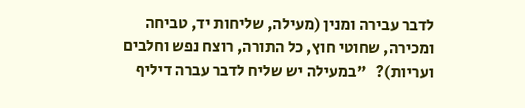לדבר עבירה ומנין (מעילה, שליחות יד, טביחה ומכירה, שחוטי חוץ, כל התורה, רוצח נפש וחלבים ועריות)?   "במעילה יש שליח לדבר עברה דיליף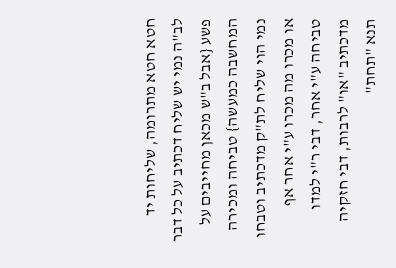חטא חטא מתרומה, שליחות יד לב"ה נמי יש שליח דכתיב על כל דבר פשע {אבל ב"ש מכאן מחייבים על המחשבה כמעשה} טביחה ומכירה נמי הוי שליח לת"ק מדכתיב וטבחו או מכרו מה מכרו ע"י אחר אף טביחה ע"י אחר, דבי ר"י למדו מדכתיב "או" לרבות, דבי חזקיה תנא "תחת"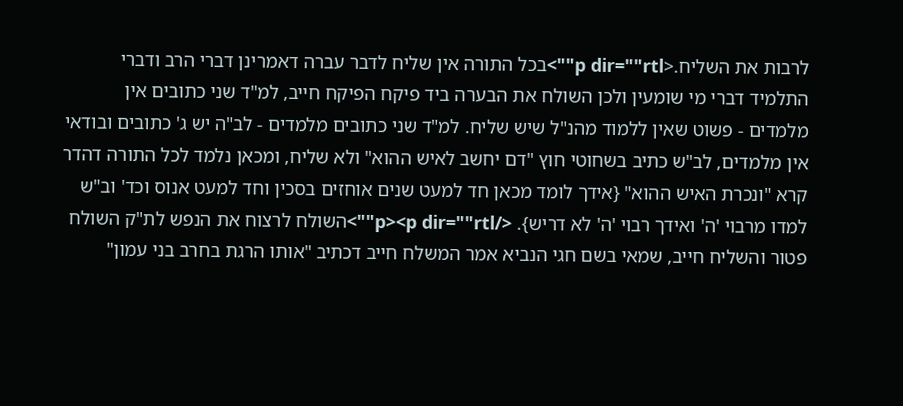לרבות את השליח.<p dir=""rtl"">בכל התורה אין שליח לדבר עברה דאמרינן דברי הרב ודברי התלמיד דברי מי שומעין ולכן השולח את הבערה ביד פיקח הפיקח חייב, למ"ד שני כתובים אין מלמדים - פשוט שאין ללמוד מהנ"ל שיש שליח. למ"ד שני כתובים מלמדים - לב"ה יש ג' כתובים ובודאי אין מלמדים, לב"ש כתיב בשחוטי חוץ "דם יחשב לאיש ההוא" ולא שליח, ומכאן נלמד לכל התורה דהדר קרא "ונכרת האיש ההוא" {אידך לומד מכאן חד למעט שנים אוחזים בסכין וחד למעט אנוס וכד' וב"ש למדו מרבוי 'ה' ואידך רבוי 'ה' לא דריש}. </p><p dir=""rtl"">השולח לרצוח את הנפש לת"ק השולח פטור והשליח חייב, שמאי בשם חגי הנביא אמר המשלח חייב דכתיב "אותו הרגת בחרב בני עמון"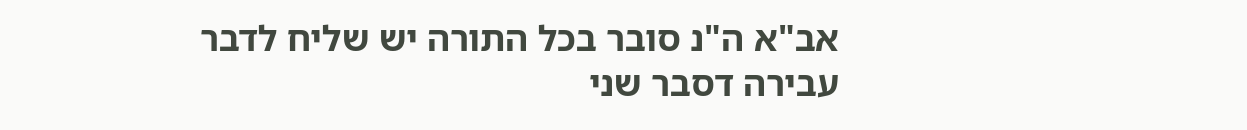אב"א ה"נ סובר בכל התורה יש שליח לדבר עבירה דסבר שני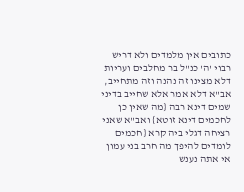כתובים אין מלמדים ולא דריש רבוי 'ה' כנ"ל בר מחלבים ועריות דלא מצינו זה נהנה וזה מתחייב, אב"א דלא אמר אלא שחייב בדיני שמים דינא רבה {מה שאין כן לחכמים דינא זוטא} ואב"א שאני רציחה דגלי ביה קרא {חכמים לומדים להיפך מה חרב בני עמון אי אתה נענש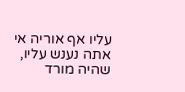עליו אף אוריה אי אתה נענש עליו, שהיה מורד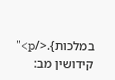במלכות}.</p>"   קידושין מב: